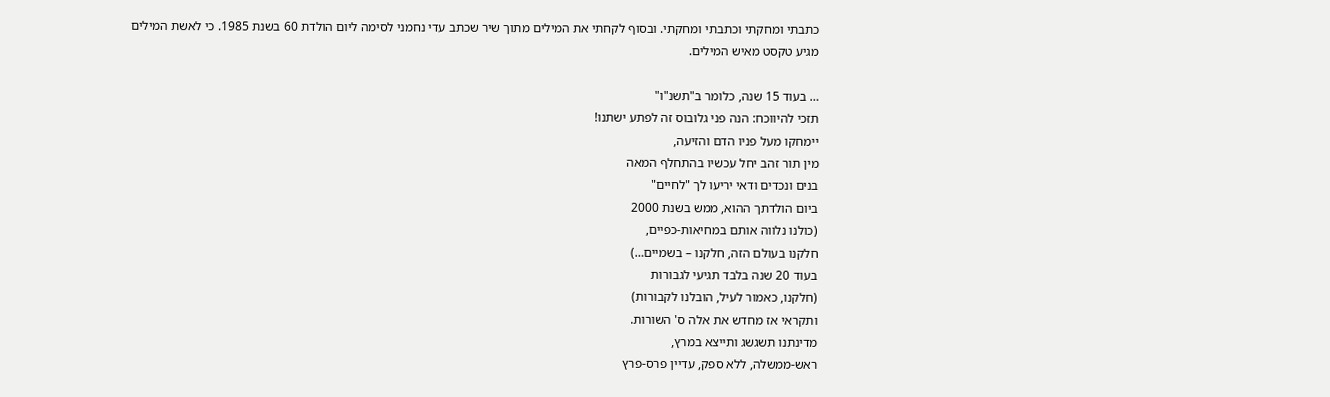כתבתי ומחקתי וכתבתי ומחקתי. ובסוף לקחתי את המילים מתוך שיר שכתב עדי נחמני לסימה ליום הולדת 60 בשנת 1985. כי לאשת המילים מגיע טקסט מאיש המילים.

… בעוד 15 שנה, כלומר ב"תשנ"ו"
תזכי להיווכח: הנה פני גלובוס זה לפתע ישתנו!
יימחקו מעל פניו הדם והזיעה,
מין תור זהב יחל עכשיו בהתחלף המאה
בנים ונכדים ודאי יריעו לך "לחיים"
ביום הולדתך ההוא, ממש בשנת 2000
(כולנו נלווה אותם במחיאות-כפיים,
חלקנו בעולם הזה, חלקנו – בשמיים…)
בעוד 20 שנה בלבד תגיעי לגבורות
(חלקנו, כאמור לעיל, הובלנו לקבורות)
ותקראי אז מחדש את אלה ס' השורות.
מדינתנו תשגשג ותייצא במרץ,
ראש-ממשלה, ללא ספק, עדיין פרס-פרץ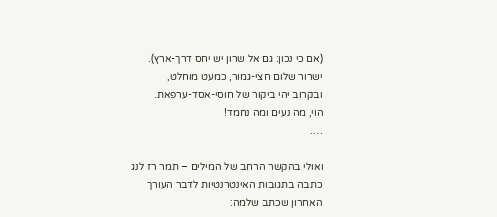(אם כי נכון: גם אל שרון יש יחס דרך-ארץ).
ישרור שלום חצי-גמור, כמעט מוחלט,
ובקרוב יהי ביקור של חוסי-אסד-ערפאת.
הוי, מה נעים ומה נחמד!
….

ואולי בהקשר הרחב של המילים – תמר רז לנג כתבה בתגובות האינטרנטיות לדבר העורך האחרון שכתב שלמה: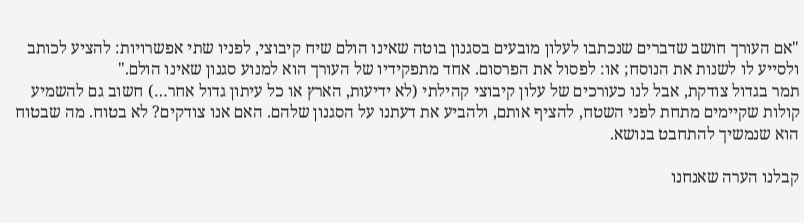"אם העורך חושב שדברים שנכתבו לעלון מובעים בסגנון בוטה שאינו הולם שיח קיבוצי, לפניו שתי אפשרויות: להציע לכותב ולסייע לו לשנות את הנוסח; או: לפסול את הפרסום. אחד מתפקידיו של העורך הוא למנוע סגנון שאינו הולם."
תמר בגדול צודקת, אבל לנו כעורכים של עלון קיבוצי קהילתי (לא ידיעות, הארץ או כל עיתון גדול אחר…) חשוב גם להשמיע קולות שקיימים מתחת לפני השטח, להציף אותם, ולהביע את דעתנו על הסגנון שלהם. האם אנו צודקים? לא בטוח. מה שבטוח הוא שנמשיך להתחבט בנושא.

קבלנו הערה שאנחנו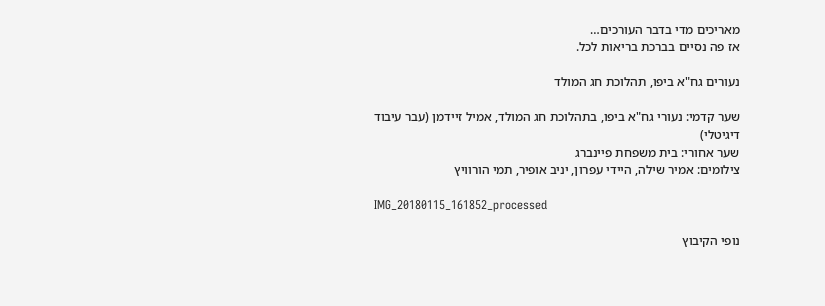מאריכים מדי בדבר העורכים…
אז פה נסיים בברכת בריאות לכל.

נעורים גח"א ביפו, תהלוכת חג המולד

שער קדמי: נעורי גח"א ביפו, בתהלוכת חג המולד, אמיל זיידמן (עבר עיבוד דיגיטלי)
שער אחורי: בית משפחת פיינברג
צילומים: אמיר שילה, היידי עפרון, יניב אופיר, תמי הורוויץ

IMG_20180115_161852_processed

נופי הקיבוץ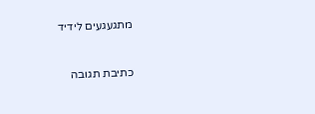מתגעגעים לידיד



כתיבת תגובה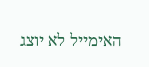האימייל לא יוצג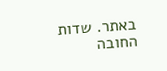באתר. שדות החובה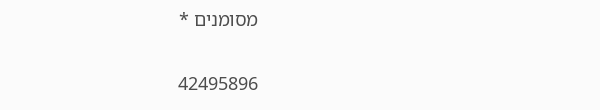מסומנים *

42495896